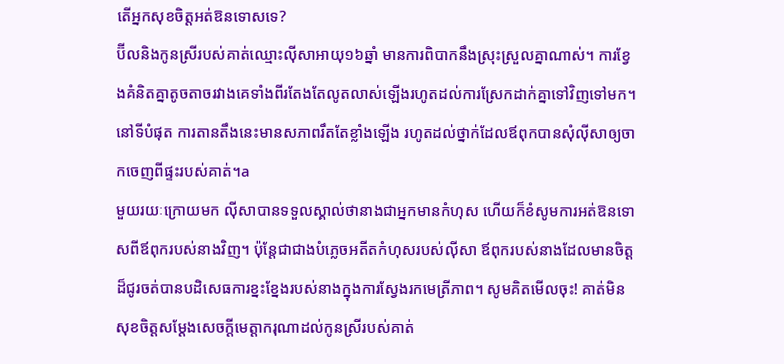តើអ្នកសុខចិត្តអត់ឱនទោសទេ?
ប៊ីលនិងកូនស្រីរបស់គាត់ឈ្មោះល៉ីសាអាយុ១៦ឆ្នាំ មានការពិបាកនឹងស្រុះស្រួលគ្នាណាស់។ ការខ្វែងគំនិតគ្នាតូចតាចរវាងគេទាំងពីរតែងតែលូតលាស់ឡើងរហូតដល់ការស្រែកដាក់គ្នាទៅវិញទៅមក។ នៅទីបំផុត ការតានតឹងនេះមានសភាពរឹតតែខ្លាំងឡើង រហូតដល់ថ្នាក់ដែលឪពុកបានសុំល៉ីសាឲ្យចាកចេញពីផ្ទះរបស់គាត់។a
មួយរយៈក្រោយមក ល៉ីសាបានទទួលស្គាល់ថានាងជាអ្នកមានកំហុស ហើយក៏ខំសូមការអត់ឱនទោសពីឪពុករបស់នាងវិញ។ ប៉ុន្តែជាជាងបំភ្លេចអតីតកំហុសរបស់ល៉ីសា ឪពុករបស់នាងដែលមានចិត្តដ៏ជូរចត់បានបដិសេធការខ្នះខ្នែងរបស់នាងក្នុងការស្វែងរកមេត្រីភាព។ សូមគិតមើលចុះ! គាត់មិនសុខចិត្តសម្ដែងសេចក្ដីមេត្ដាករុណាដល់កូនស្រីរបស់គាត់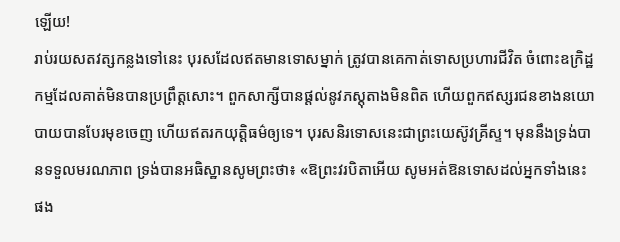ឡើយ!
រាប់រយសតវត្សកន្លងទៅនេះ បុរសដែលឥតមានទោសម្នាក់ ត្រូវបានគេកាត់ទោសប្រហារជីវិត ចំពោះឧក្រិដ្ឋកម្មដែលគាត់មិនបានប្រព្រឹត្តសោះ។ ពួកសាក្សីបានផ្ដល់នូវភស្តុតាងមិនពិត ហើយពួកឥស្សរជនខាងនយោបាយបានបែរមុខចេញ ហើយឥតរកយុត្ដិធម៌ឲ្យទេ។ បុរសនិរទោសនេះជាព្រះយេស៊ូវគ្រីស្ទ។ មុននឹងទ្រង់បានទទួលមរណភាព ទ្រង់បានអធិស្ឋានសូមព្រះថា៖ «ឱព្រះវរបិតាអើយ សូមអត់ឱនទោសដល់អ្នកទាំងនេះផង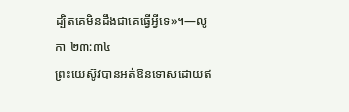ដ្បិតគេមិនដឹងជាគេធ្វើអ្វីទេ»។—លូកា ២៣:៣៤
ព្រះយេស៊ូវបានអត់ឱនទោសដោយឥ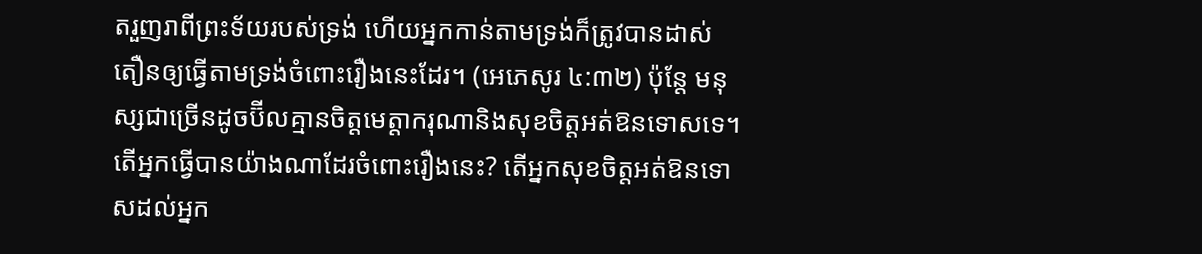តរួញរាពីព្រះទ័យរបស់ទ្រង់ ហើយអ្នកកាន់តាមទ្រង់ក៏ត្រូវបានដាស់តឿនឲ្យធ្វើតាមទ្រង់ចំពោះរឿងនេះដែរ។ (អេភេសូរ ៤:៣២) ប៉ុន្តែ មនុស្សជាច្រើនដូចប៊ីលគ្មានចិត្តមេត្ដាករុណានិងសុខចិត្តអត់ឱនទោសទេ។ តើអ្នកធ្វើបានយ៉ាងណាដែរចំពោះរឿងនេះ? តើអ្នកសុខចិត្តអត់ឱនទោសដល់អ្នក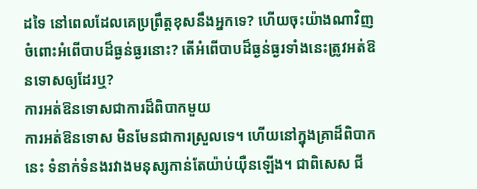ដទៃ នៅពេលដែលគេប្រព្រឹត្តខុសនឹងអ្នកទេ? ហើយចុះយ៉ាងណាវិញ ចំពោះអំពើបាបដ៏ធ្ងន់ធ្ងរនោះ? តើអំពើបាបដ៏ធ្ងន់ធ្ងរទាំងនេះត្រូវអត់ឱនទោសឲ្យដែរឬ?
ការអត់ឱនទោសជាការដ៏ពិបាកមួយ
ការអត់ឱនទោស មិនមែនជាការស្រួលទេ។ ហើយនៅក្នុងគ្រាដ៏ពិបាកនេះ ទំនាក់ទំនងរវាងមនុស្សកាន់តែយ៉ាប់យ៉ឺនឡើង។ ជាពិសេស ជី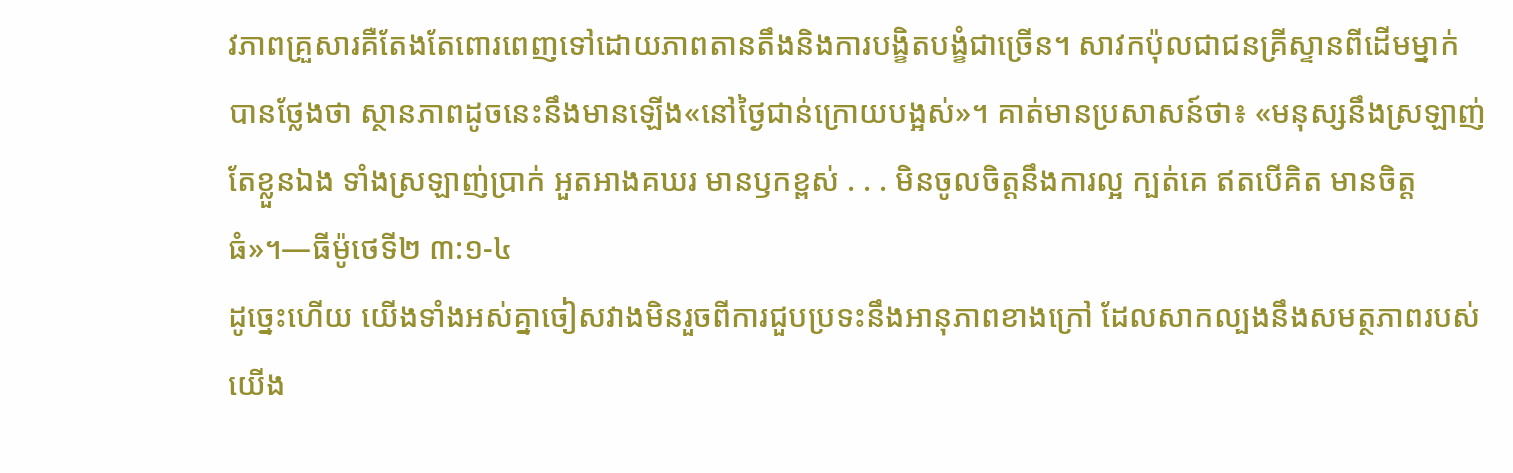វភាពគ្រួសារគឺតែងតែពោរពេញទៅដោយភាពតានតឹងនិងការបង្ខិតបង្ខំជាច្រើន។ សាវកប៉ុលជាជនគ្រីស្ទានពីដើមម្នាក់បានថ្លែងថា ស្ថានភាពដូចនេះនឹងមានឡើង«នៅថ្ងៃជាន់ក្រោយបង្អស់»។ គាត់មានប្រសាសន៍ថា៖ «មនុស្សនឹងស្រឡាញ់តែខ្លួនឯង ទាំងស្រឡាញ់ប្រាក់ អួតអាងគឃរ មានឫកខ្ពស់ . . . មិនចូលចិត្តនឹងការល្អ ក្បត់គេ ឥតបើគិត មានចិត្តធំ»។—ធីម៉ូថេទី២ ៣:១-៤
ដូច្នេះហើយ យើងទាំងអស់គ្នាចៀសវាងមិនរួចពីការជួបប្រទះនឹងអានុភាពខាងក្រៅ ដែលសាកល្បងនឹងសមត្ថភាពរបស់យើង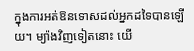ក្នុងការអត់ឱនទោសដល់អ្នកដទៃបានឡើយ។ ម្យ៉ាងវិញទៀតនោះ យើ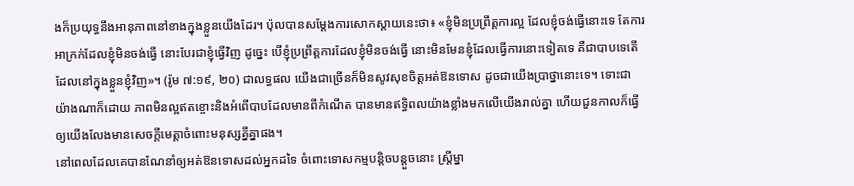ងក៏ប្រយុទ្ធនឹងអានុភាពនៅខាងក្នុងខ្លួនយើងដែរ។ ប៉ុលបានសម្ដែងការសោកស្ដាយនេះថា៖ «ខ្ញុំមិនប្រព្រឹត្តការល្អ ដែលខ្ញុំចង់ធ្វើនោះទេ តែការអាក្រក់ដែលខ្ញុំមិនចង់ធ្វើ នោះបែរជាខ្ញុំធ្វើវិញ ដូច្នេះ បើខ្ញុំប្រព្រឹត្តការដែលខ្ញុំមិនចង់ធ្វើ នោះមិនមែនខ្ញុំដែលធ្វើការនោះទៀតទេ គឺជាបាបទេតើ ដែលនៅក្នុងខ្លួនខ្ញុំវិញ»។ (រ៉ូម ៧:១៩, ២០) ជាលទ្ធផល យើងជាច្រើនក៏មិនសូវសុខចិត្តអត់ឱនទោស ដូចជាយើងប្រាថ្នានោះទេ។ ទោះជាយ៉ាងណាក៏ដោយ ភាពមិនល្អឥតខ្ចោះនិងអំពើបាបដែលមានពីកំណើត បានមានឥទ្ធិពលយ៉ាងខ្លាំងមកលើយើងរាល់គ្នា ហើយជួនកាលក៏ធ្វើឲ្យយើងលែងមានសេចក្ដីមេត្ដាចំពោះមនុស្សគ្នីគ្នាផង។
នៅពេលដែលគេបានណែនាំឲ្យអត់ឱនទោសដល់អ្នកដទៃ ចំពោះទោសកម្មបន្ដិចបន្តួចនោះ ស្ត្រីម្នា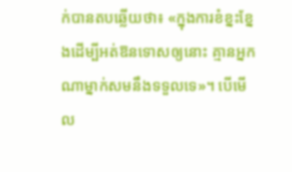ក់បានតបឆ្លើយថា៖ «ក្នុងការខំខ្នះខ្នែងដើម្បីអត់ឱនទោសឲ្យនោះ គ្មានអ្នកណាម្នាក់សមនឹងទទួលទេ»។ បើមើល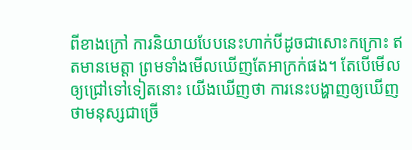ពីខាងក្រៅ ការនិយាយបែបនេះហាក់បីដូចជាសោះកក្រោះ ឥតមានមេត្ដា ព្រមទាំងមើលឃើញតែអាក្រក់ផង។ តែបើមើលឲ្យជ្រៅទៅទៀតនោះ យើងឃើញថា ការនេះបង្ហាញឲ្យឃើញថាមនុស្សជាច្រើ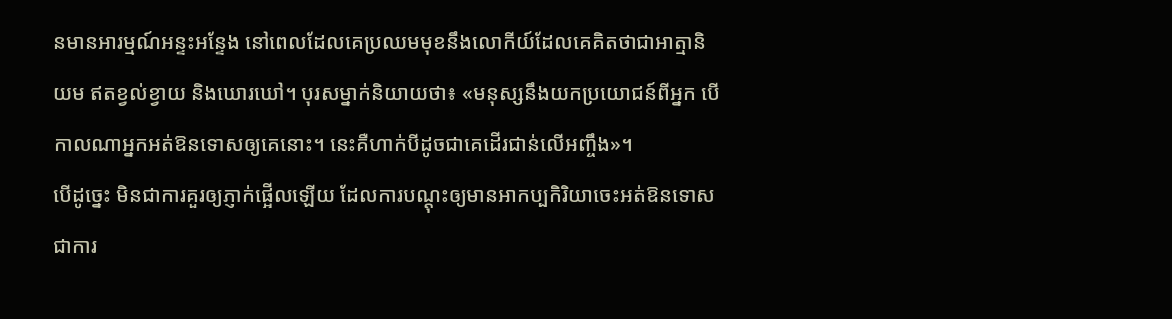នមានអារម្មណ៍អន្ទះអន្ទែង នៅពេលដែលគេប្រឈមមុខនឹងលោកីយ៍ដែលគេគិតថាជាអាត្មានិយម ឥតខ្វល់ខ្វាយ និងឃោរឃៅ។ បុរសម្នាក់និយាយថា៖ «មនុស្សនឹងយកប្រយោជន៍ពីអ្នក បើកាលណាអ្នកអត់ឱនទោសឲ្យគេនោះ។ នេះគឺហាក់បីដូចជាគេដើរជាន់លើអញ្ចឹង»។
បើដូច្នេះ មិនជាការគួរឲ្យភ្ញាក់ផ្អើលឡើយ ដែលការបណ្ដុះឲ្យមានអាកប្បកិរិយាចេះអត់ឱនទោស ជាការ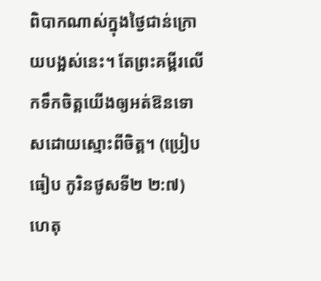ពិបាកណាស់ក្នុងថ្ងៃជាន់ក្រោយបង្អស់នេះ។ តែព្រះគម្ពីរលើកទឹកចិត្តយើងឲ្យអត់ឱនទោសដោយស្មោះពីចិត្ត។ (ប្រៀបធៀប កូរិនថូសទី២ ២:៧) ហេតុ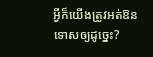អ្វីក៏យើងត្រូវអត់ឱនទោសឲ្យដូច្នេះ?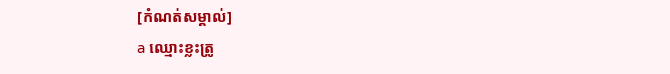[កំណត់សម្គាល់]
a ឈ្មោះខ្លះត្រូ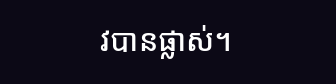វបានផ្លាស់។